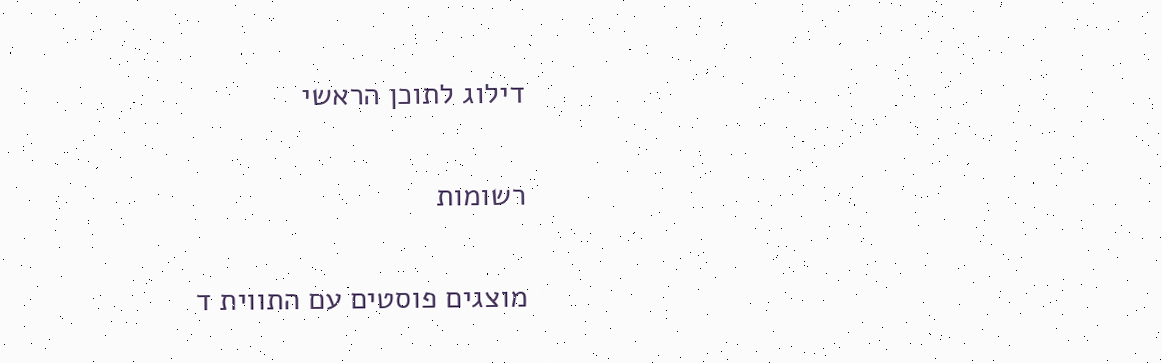דילוג לתוכן הראשי

רשומות

מוצגים פוסטים עם התווית ד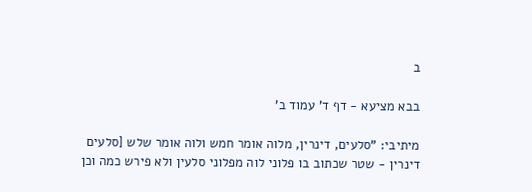ב

בבא מציעא - דף ד' עמוד ב'

מיתיבי: "סלעים, דינרין, מלוה אומר חמש ולוה אומר שלש [סלעים דינרין - שטר שכתוב בו פלוני לוה מפלוני סלעין ולא פירש כמה וכן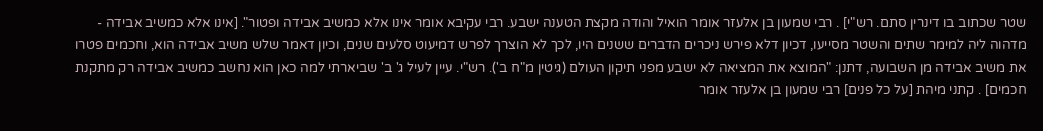שטר שכתוב בו דינרין סתם. רש"י] . רבי שמעון בן אלעזר אומר הואיל והודה מקצת הטענה ישבע. רבי עקיבא אומר אינו אלא כמשיב אבידה ופטור". [אינו אלא כמשיב אבידה - מדהוה ליה למימר שתים והשטר מסייעו, דכיון דלא פירש ניכרים הדברים ששנים היו, לכך לא הוצרך לפרש דמיעוט סלעים שנים, וכיון דאמר שלש משיב אבידה הוא, וחכמים פטרו את משיב אבידה מן השבועה, דתנן: "המוצא את המציאה לא ישבע מפני תיקון העולם (גיטין מ"ח ב'). רש"י. עיין לעיל ג' ב' שביארתי למה כאן הוא נחשב כמשיב אבידה רק מתקנת חכמים] . קתני מיהת [על כל פנים] רבי שמעון בן אלעזר אומר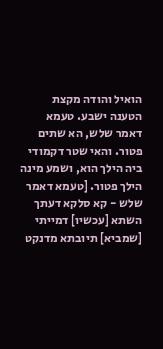הואיל והודה מקצת הטענה ישבע. טעמא דאמר שלש, הא שתים פטור. והאי שטר דקמודי ביה הילך הוא, ושמע מינה הילך פטור. [טעמא דאמר שלש - קא סלקא דעתך השתא [עכשיו] דמייתי [שמביא] תיובתא מדנקט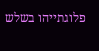פלוגתייהו בשלש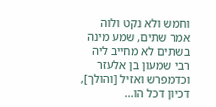וחמש ולא נקט ולוה אמר שתים, שמע מינה בשתים לא מחייב ליה רבי שמעון בן אלעזר וכדמפרש ואזיל [והולך], דכיון דכל הו...